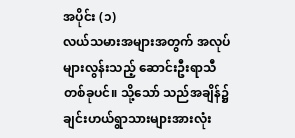အပိုင်း (၁)
လယ်သမားအများအတွက် အလုပ်များလွန်းသည့် ဆောင်းဦးရာသီတစ်ခုပင်။ သို့သော် သည်အချိန်၌ ချင်းဟယ်ရွာသားများအားလုံး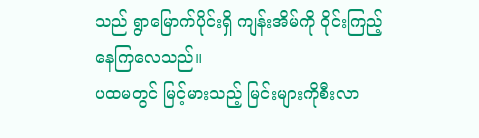သည် ရွာမြောက်ပိုင်းရှိ ကျန်းအိမ်ကို ဝိုင်းကြည့်နေကြလေသည်။
ပထမတွင် မြင့်မားသည့် မြင်းများကိုစီးလာ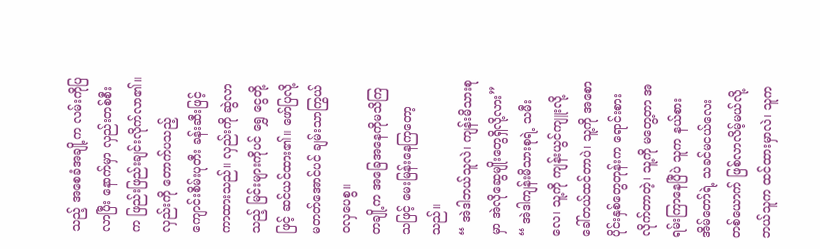သည့် အစေခံအချို့က လမ်းကိုပြလာပြီး နောက်မှာ လှည်းတစ်စီးက ဖြည်းဖြည်းချင်းလိုက်လာ၏။ လှည်းကို တောက်ပသည့် ကျောင်းစိမ်းပုတီး ခန်းဆီးဖြင့် ကာထားသည်။ လှည်းကို ဆွဲလာသည့် မြင်းများကိုပင် ရွှေ ငွေတို့ဖြင့် ဆင်ယင်ထား၏။ ဖော်ပြလို့မတတ်အောင်ပင် ချမ်းသာကြွယ်ဝလှပေစွ။
တချို့က အခြေအနေကိုမသိကြသဖြင့် မေးမြန်းနေကြတော့သည်။
“ အဲဒါဘယ်သူလဲ၊ ကျန်းမိသားစုမှာ အဲလိုဆွေမျိုးတွေရှိလို့လား”
“ အဲဒါကျန်းမိသားစုရဲ့ သမီးလေ၊ သူ့ကို ကျန်းယွင်ကျူးလို့ ခေါ်တယ်ထင်တာပဲ၊ သူ့ကို အစောပိုင်းနှစ်တွေတုန်းက ရောင်းစားလိုက်တာတဲ့၊ သူ့ကို မတွေ့တာ အရမ်းကြာနေပြီပဲ သူက နယ်စားအိမ်တော်ရဲ့ သခင်မငယ်လေးတစ်ယောက် ဖြစ်လာလိမ့်မယ်လို့ ဘယ်သူက ထင်ထားမှာလဲ၊ သူက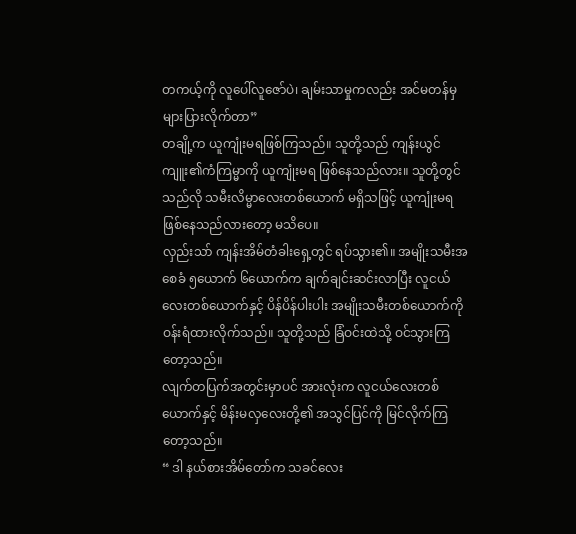တကယ့်ကို လူပေါ်လူဇော်ပဲ၊ ချမ်းသာမှုကလည်း အင်မတန်မှများပြားလိုက်တာ”
တချို့က ယူကျုံးမရဖြစ်ကြသည်။ သူတို့သည် ကျန်းယွင်ကျူး၏ကံကြမ္မာကို ယူကျုံးမရ ဖြစ်နေသည်လား။ သူတို့တွင် သည်လို သမီးလိမ္မာလေးတစ်ယောက် မရှိသဖြင့် ယူကျုံးမရ ဖြစ်နေသည်လားတော့ မသိပေ။
လှည်းသာ် ကျန်းအိမ်တံခါးရှေ့တွင် ရပ်သွား၏။ အမျိုးသမီးအစေခံ ၅ယောက် ၆ယောက်က ချက်ချင်းဆင်းလာပြီး လူငယ်လေးတစ်ယောက်နှင့် ပိန်ပိန်ပါးပါး အမျိုးသမီးတစ်ယောက်ကို ဝန်းရံထားလိုက်သည်။ သူတို့သည် ခြံဝင်းထဲသို့ ဝင်သွားကြတော့သည်။
လျက်တပြက်အတွင်းမှာပင် အားလုံးက လူငယ်လေးတစ်ယောက်နှင့် မိန်းမလှလေးတို့၏ အသွင်ပြင်ကို မြင်လိုက်ကြတော့သည်။
“ ဒါ နယ်စားအိမ်တော်က သခင်လေး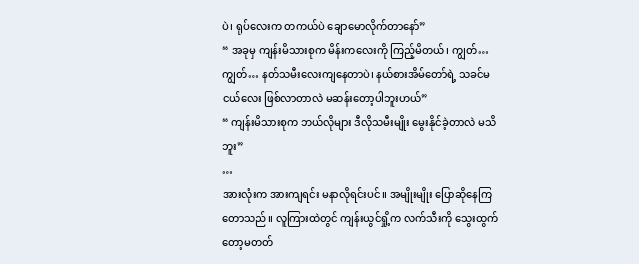ပဲ၊ ရုပ်လေးက တကယ်ပဲ ချောမောလိုက်တာနော်”
“ အခုမှ ကျန်းမိသားစုက မိန်းကလေးကို ကြည့်မိတယ်၊ ကျွတ်… ကျွတ်… နတ်သမီးလေးကျနေတာပဲ၊ နယ်စားအိမ်တော်ရဲ့ သခင်မငယ်လေး ဖြစ်လာတာလဲ မဆန်းတော့ပါဘူးဟယ်”
“ ကျန်းမိသားစုက ဘယ်လိုများ ဒီလိုသမီးမျိုး မွေးနိုင်ခဲ့တာလဲ မသိဘူး”
…
အားလုံးက အားကျရင်း မနာလိုရင်းပင်။ အမျိုးမျိုး ပြောဆိုနေကြတောသည်။ လူကြားထဲတွင် ကျန်းယွင်ရှို့က လက်သီးကို သွေးထွက်တော့မတတ်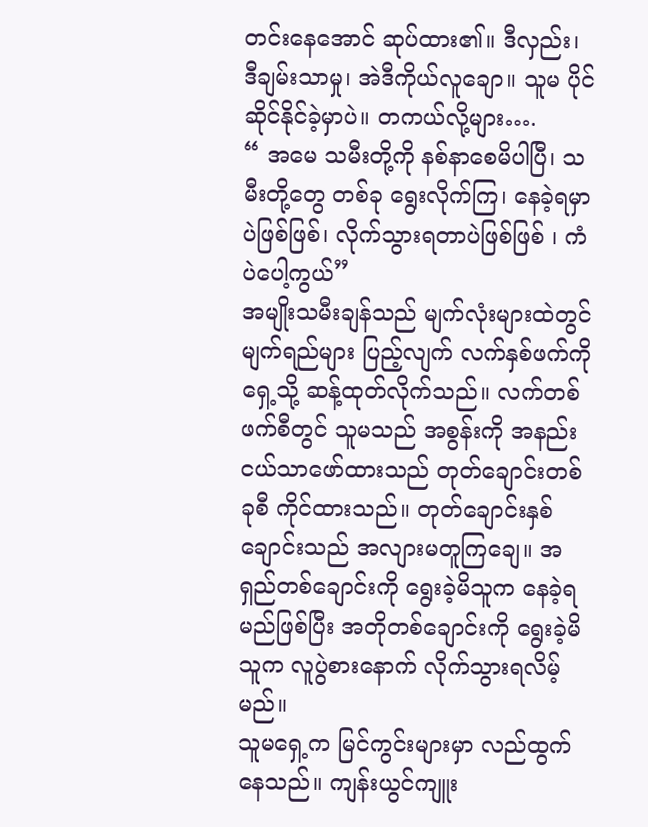တင်းနေအောင် ဆုပ်ထား၏။ ဒီလှည်း၊ ဒီချမ်းသာမှု၊ အဲဒီကိုယ်လူချော။ သူမ ပိုင်ဆိုင်နိုင်ခဲ့မှာပဲ။ တကယ်လို့များ….
“ အမေ သမီးတို့ကို နစ်နာစေမိပါပြီ၊ သမီးတို့တွေ တစ်ခု ရွေးလိုက်ကြ၊ နေခဲ့ရမှာပဲဖြစ်ဖြစ်၊ လိုက်သွားရတာပဲဖြစ်ဖြစ် ၊ ကံပဲပေါ့ကွယ်”
အမျိုးသမီးချန်သည် မျက်လုံးများထဲတွင်မျက်ရည်များ ပြည့်လျက် လက်နှစ်ဖက်ကို ရှေ့သို့ ဆန့်ထုတ်လိုက်သည်။ လက်တစ်ဖက်စီတွင် သူမသည် အစွန်းကို အနည်းငယ်သာဖော်ထားသည် တုတ်ချောင်းတစ်ခုစီ ကိုင်ထားသည်။ တုတ်ချောင်းနှစ်ချောင်းသည် အလျားမတူကြချေ။ အရှည်တစ်ချောင်းကို ရွေးခဲ့မိသူက နေခဲ့ရမည်ဖြစ်ပြီး အတိုတစ်ချောင်းကို ရွေးခဲ့မိသူက လူပွဲစားနောက် လိုက်သွားရလိမ့်မည်။
သူမရှေ့က မြင်ကွင်းများမှာ လည်ထွက်နေသည်။ ကျန်းယွင်ကျူး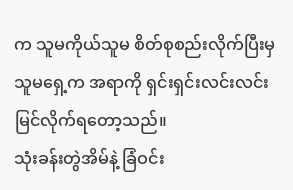က သူမကိုယ်သူမ စိတ်စုစည်းလိုက်ပြီးမှ သူမရှေ့က အရာကို ရှင်းရှင်းလင်းလင်း မြင်လိုက်ရတော့သည်။
သုံးခန်းတွဲအိမ်နဲ့ ခြံဝင်း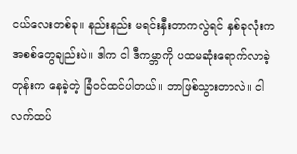ငယ်လေးတစ်ခု။ နည်းနည်း မရင်းနှီးတာကလွဲရင် နှစ်ခုလုံးက အစစ်တွေချည်းပဲ။ ဒါက ငါ ဒီကမ္ဘာကို ပထမဆုံးရောက်လာခဲ့တုန်းက နေခဲ့တဲ့ ခြံဝင်ထင်ပါတယ်။ ဘာဖြစ်သွားတာလဲ။ ငါ လက်ထပ်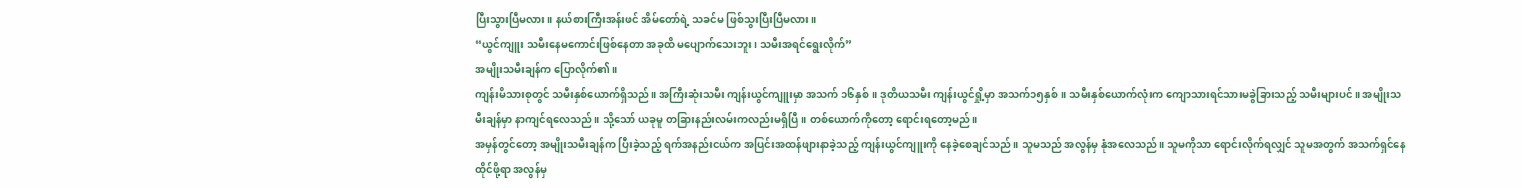ပြီးသွားပြီမလား။ နယ်စားကြီးအန်းဖင် အိမ်တော်ရဲ့ သခင်မ ဖြစ်သွးပြီးပြီမလား။
“ယွင်ကျူး သမီးနေမကောင်းဖြစ်နေတာ အခုထိ မပျောက်သေးဘူး၊ သမီးအရင်ရွေးလိုက်”
အမျိုးသမီးချန်က ပြောလိုက်၏။
ကျန်းမိသားစုတွင် သမီးနှစ်ယောက်ရှိသည်။ အကြီးဆုံးသမီး ကျန်းယွင်ကျူးမှာ အသက် ၁၆နှစ်။ ဒုတိယသမီး ကျန်းယွင်ရှို့မှာ အသက်၁၅နှစ်။ သမီးနှစ်ယောက်လုံးက ကျောသားရင်သားမခွဲခြားသည့် သမီးများပင်။ အမျိုးသမီးချန်မှာ နာကျင်ရလေသည်။ သို့သော် ယခုမူ တခြားနည်းလမ်းကလည်းမရှိပြီ။ တစ်ယောက်ကိုတော့ ရောင်းရတော့မည်။
အမှန်တွင်တော့ အမျိုးသမီးချန်က ပြီးခဲ့သည့် ရက်အနည်းငယ်က အပြင်းအထန်ဖျားနာခဲ့သည့် ကျန်းယွင်ကျူးကို နေခဲ့စေချင်သည်။ သူမသည် အလွန်မှ နုံအလေသည်။ သူမကိုသာ ရောင်းလိုက်ရလျှင် သူမအတွက် အသက်ရှင်နေထိုင်ဖို့ရာ အလွန်မှ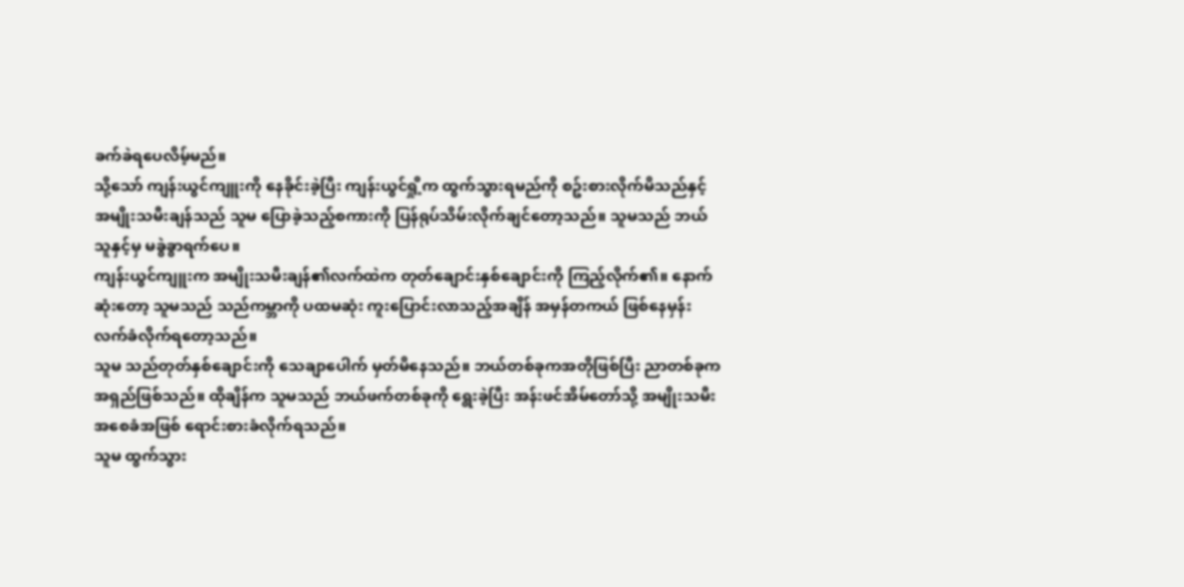ခက်ခဲရပေလိမ့်မည်။
သို့သော် ကျန်းယွင်ကျူးကို နေခိုင်းခဲ့ပြီး ကျန်းယွင်ရှို့က ထွက်သွားရမည်ကို စဥ်းစားလိုက်မိသည်နှင့် အမျိုးသမီးချန်သည် သူမ ပြောခဲ့သည့်စကားကို ပြန်ရုပ်သိမ်းလိုက်ချင်တော့သည်။ သူမသည် ဘယ်သူနှင့်မှ မခွဲခွာရက်ပေ။
ကျန်းယွင်ကျူးက အမျိုးသမီးချန်၏လက်ထဲက တုတ်ချောင်းနှစ်ချောင်းကို ကြည့်လိုက်၏။ နောက်ဆုံးတော့ သူမသည် သည်ကမ္ဘာကို ပထမဆုံး ကူးပြောင်းလာသည့်အချိန် အမှန်တကယ် ဖြစ်နေမှန်း လက်ခံလိုက်ရတော့သည်။
သူမ သည်တုတ်နှစ်ချောင်းကို သေချာပေါက် မှတ်မိနေသည်။ ဘယ်တစ်ခုကအတိုဖြစ်ပြီး ညာတစ်ခုက အရှည်ဖြစ်သည်။ ထိုချိန်က သူမသည် ဘယ်ဖက်တစ်ခုကို ရွေးခဲ့ပြီး အန်းဖင်အိမ်တော်သို့ အမျိုးသမီးအစေခံအဖြစ် ရောင်းစားခံလိုက်ရသည်။
သူမ ထွက်သွား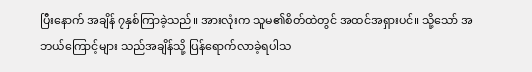ပြီးနောက် အချိန် ၇နှစ်ကြာခဲ့သည်။ အားလုံးက သူမ၏စိတ်ထဲတွင် အထင်အရှားပင်။ သို့သော် အဘယ်ကြောင့်များ သည်အချိန်သို့ ပြန်ရောက်လာခဲ့ရပါသ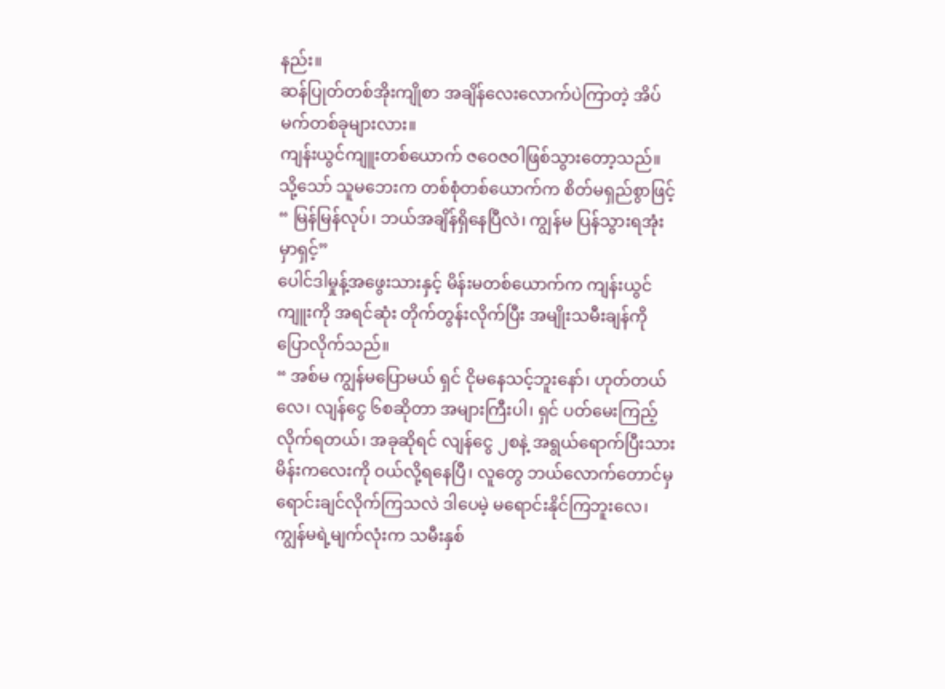နည်း။
ဆန်ပြုတ်တစ်အိုးကျိုစာ အချိန်လေးလောက်ပဲကြာတဲ့ အိပ်မက်တစ်ခုများလား။
ကျန်းယွင်ကျူးတစ်ယောက် ဇဝေဇဝါဖြစ်သွားတော့သည်။
သို့သော် သူမဘေးက တစ်စုံတစ်ယောက်က စိတ်မရှည်စွာဖြင့်
“ မြန်မြန်လုပ်၊ ဘယ်အချိန်ရှိနေပြီလဲ၊ ကျွန်မ ပြန်သွားရအုံးမှာရှင့်”
ပေါင်ဒါမှုန့်အဖွေးသားနှင့် မိန်းမတစ်ယောက်က ကျန်းယွင်ကျူးကို အရင်ဆုံး တိုက်တွန်းလိုက်ပြီး အမျိုးသမီးချန်ကို ပြောလိုက်သည်။
“ အစ်မ ကျွန်မပြောမယ် ရှင် ငိုမနေသင့်ဘူးနော်၊ ဟုတ်တယ်လေ၊ လျန်ငွေ ၆စဆိုတာ အများကြီးပါ၊ ရှင် ပတ်မေးကြည့်လိုက်ရတယ်၊ အခုဆိုရင် လျန်ငွေ ၂စနဲ့ အရွယ်ရောက်ပြီးသား မိန်းကလေးကို ဝယ်လို့ရနေပြီ၊ လူတွေ ဘယ်လောက်တောင်မှ ရောင်းချင်လိုက်ကြသလဲ ဒါပေမဲ့ မရောင်းနိုင်ကြဘူးလေ၊ ကျွန်မရဲ့မျက်လုံးက သမီးနှစ်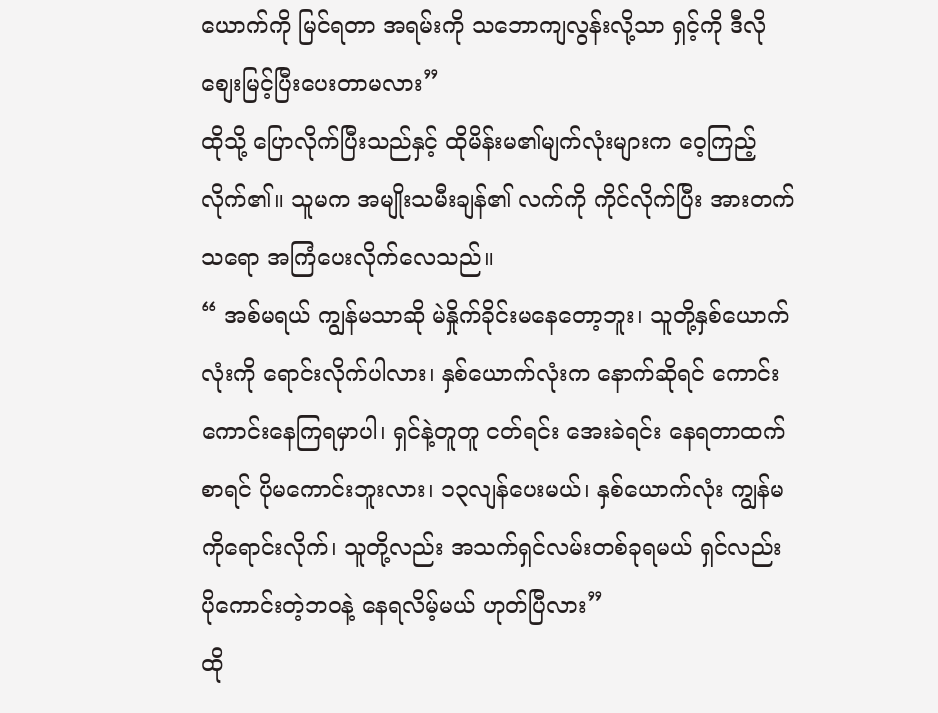ယောက်ကို မြင်ရတာ အရမ်းကို သဘောကျလွန်းလို့သာ ရှင့်ကို ဒီလိုစျေးမြင့်ပြီးပေးတာမလား”
ထိုသို့ ပြောလိုက်ပြီးသည်နှင့် ထိုမိန်းမ၏မျက်လုံးများက ဝေ့ကြည့်လိုက်၏။ သူမက အမျိုးသမီးချန်၏ လက်ကို ကိုင်လိုက်ပြီး အားတက်သရော အကြံပေးလိုက်လေသည်။
“ အစ်မရယ် ကျွန်မသာဆို မဲနှိုက်ခိုင်းမနေတော့ဘူး၊ သူတို့နှစ်ယောက်လုံးကို ရောင်းလိုက်ပါလား၊ နှစ်ယောက်လုံးက နောက်ဆိုရင် ကောင်းကောင်းနေကြရမှာပါ၊ ရှင်နဲ့တူတူ ငတ်ရင်း အေးခဲရင်း နေရတာထက်စာရင် ပိုမကောင်းဘူးလား၊ ၁၃လျန်ပေးမယ်၊ နှစ်ယောက်လုံး ကျွန်မကိုရောင်းလိုက်၊ သူတို့လည်း အသက်ရှင်လမ်းတစ်ခုရမယ် ရှင်လည်း ပိုကောင်းတဲ့ဘဝနဲ့ နေရလိမ့်မယ် ဟုတ်ပြီလား”
ထို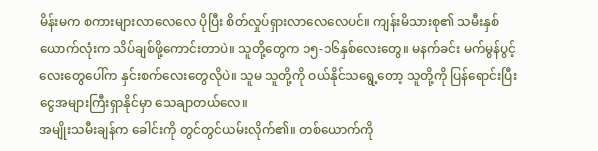မိန်းမက စကားများလာလေလေ ပိုပြီး စိတ်လှုပ်ရှားလာလေလေပင်။ ကျန်းမိသားစု၏ သမီးနှစ်ယောက်လုံးက သိပ်ချစ်ဖို့ကောင်းတာပဲ။ သူတို့တွေက ၁၅-၁၆နှစ်လေးတွေ။ မနက်ခင်း မက်မွန်ပွင့်လေးတွေပေါ်က နှင်းစက်လေးတွေလိုပဲ။ သူမ သူတို့ကို ဝယ်နိုင်သရွေ့တော့ သူတို့ကို ပြန်ရောင်းပြီး ငွေအများကြီးရှာနိုင်မှာ သေချာတယ်လေ။
အမျိုးသမီးချန်က ခေါင်းကို တွင်တွင်ယမ်းလိုက်၏။ တစ်ယောက်ကို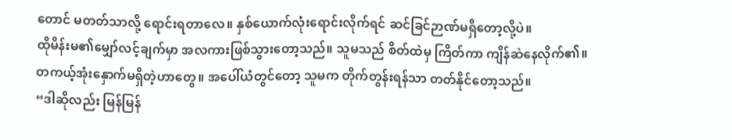တောင် မတတ်သာလို့ ရောင်းရတာလေ။ နှစ်ယောက်လုံးရောင်းလိုက်ရင် ဆင်ခြင်ဉာဏ်မရှိတော့လို့ပဲ။
ထိုမိန်းမ၏မျှော်လင့်ချက်မှာ အလကားဖြစ်သွားတော့သည်။ သူမသည် စိတ်ထဲမှ ကြိတ်ကာ ကျိန်ဆဲနေလိုက်၏။ တကယ့်အုံးနှောက်မရှိတဲ့ဟာတွေ။ အပေါ်ယံတွင်တော့ သူမက တိုက်တွန်းရန်သာ တတ်နိုင်တော့သည်။
“ဒါဆိုလည်း မြန်မြန်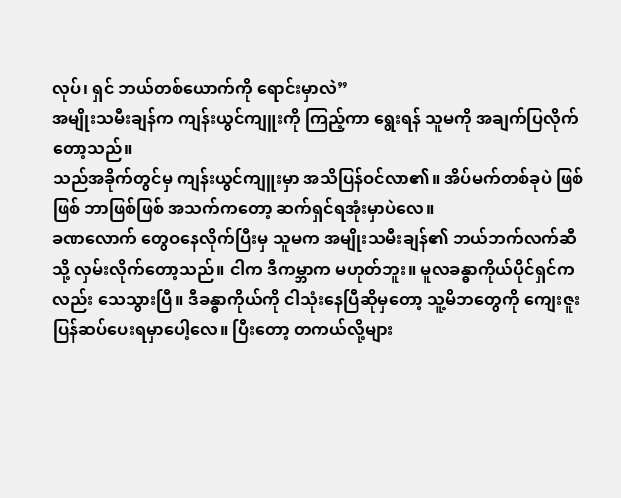လုပ်၊ ရှင် ဘယ်တစ်ယောက်ကို ရောင်းမှာလဲ”
အမျိုးသမီးချန်က ကျန်းယွင်ကျူးကို ကြည့်ကာ ရွေးရန် သူမကို အချက်ပြလိုက်တော့သည်။
သည်အခိုက်တွင်မှ ကျန်းယွင်ကျူးမှာ အသိပြန်ဝင်လာ၏။ အိပ်မက်တစ်ခုပဲ ဖြစ်ဖြစ် ဘာဖြစ်ဖြစ် အသက်ကတော့ ဆက်ရှင်ရအုံးမှာပဲလေ။
ခဏလောက် တွေဝနေလိုက်ပြီးမှ သူမက အမျိုးသမီးချန်၏ ဘယ်ဘက်လက်ဆီသို့ လှမ်းလိုက်တော့သည်။ ငါက ဒီကမ္ဘာက မဟုတ်ဘူး။ မူလခန္ဓာကိုယ်ပိုင်ရှင်ကလည်း သေသွားပြီ။ ဒီခန္ဓာကိုယ်ကို ငါသုံးနေပြီဆိုမှတော့ သူ့မိဘတွေကို ကျေးဇူးပြန်ဆပ်ပေးရမှာပေါ့လေ။ ပြီးတော့ တကယ်လို့များ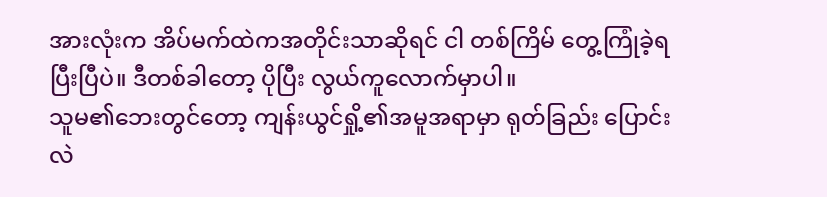အားလုံးက အိပ်မက်ထဲကအတိုင်းသာဆိုရင် ငါ တစ်ကြိမ် တွေ့ကြုံခဲ့ရပြီးပြီပဲ။ ဒီတစ်ခါတော့ ပိုပြီး လွယ်ကူလောက်မှာပါ။
သူမ၏ဘေးတွင်တော့ ကျန်းယွင်ရှို့၏အမူအရာမှာ ရုတ်ခြည်း ပြောင်းလဲ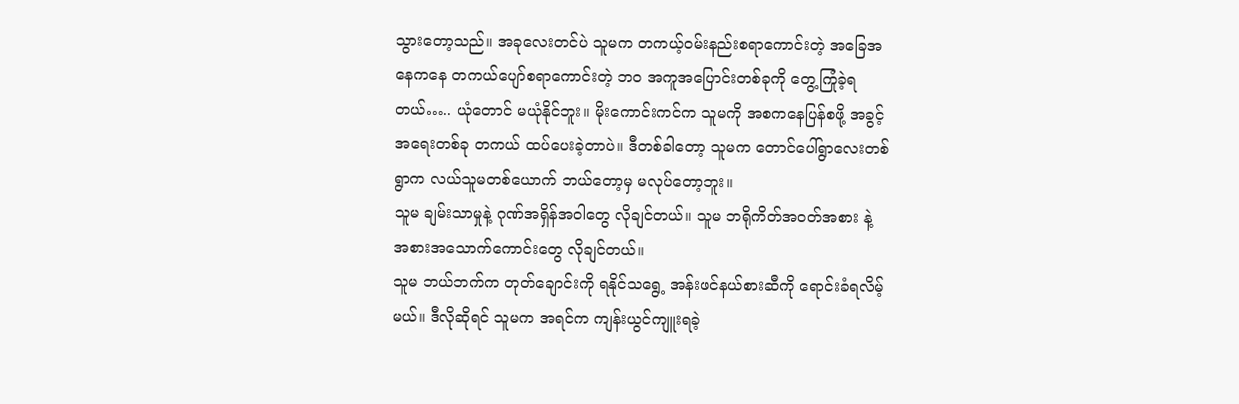သွားတော့သည်။ အခုလေးတင်ပဲ သူမက တကယ့်ဝမ်းနည်းစရာကောင်းတဲ့ အခြေအနေကနေ တကယ်ပျော်စရာကောင်းတဲ့ ဘဝ အကူအပြောင်းတစ်ခုကို တွေ့ကြုံခဲ့ရတယ်….. ယုံတောင် မယုံနိုင်ဘူး။ မိုးကောင်းကင်က သူမကို အစကနေပြန်စဖို့ အခွင့်အရေးတစ်ခု တကယ် ထပ်ပေးခဲ့တာပဲ။ ဒီတစ်ခါတော့ သူမက တောင်ပေါ်ရွာလေးတစ်ရွာက လယ်သူမတစ်ယောက် ဘယ်တော့မှ မလုပ်တော့ဘူး။
သူမ ချမ်းသာမှုနဲ့ ဂုဏ်အရှိန်အဝါတွေ လိုချင်တယ်။ သူမ ဘရိုကိတ်အဝတ်အစား နဲ့ အစားအသောက်ကောင်းတွေ လိုချင်တယ်။
သူမ ဘယ်ဘက်က တုတ်ချောင်းကို ရနိုင်သရွေ့ အန်းဖင်နယ်စားဆီကို ရောင်းခံရလိမ့်မယ်။ ဒီလိုဆိုရင် သူမက အရင်က ကျန်းယွင်ကျူးရခဲ့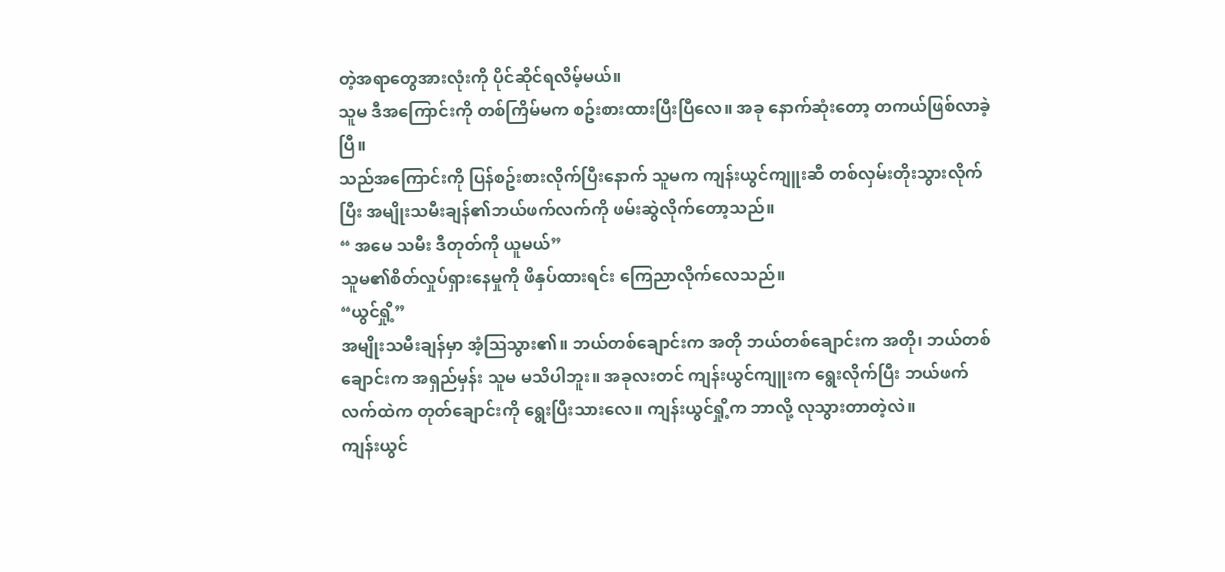တဲ့အရာတွေအားလုံးကို ပိုင်ဆိုင်ရလိမ့်မယ်။
သူမ ဒီအကြောင်းကို တစ်ကြိမ်မက စဥ်းစားထားပြီးပြီလေ။ အခု နောက်ဆုံးတော့ တကယ်ဖြစ်လာခဲ့ပြီ။
သည်အကြောင်းကို ပြန်စဥ်းစားလိုက်ပြီးနောက် သူမက ကျန်းယွင်ကျူးဆီ တစ်လှမ်းတိုးသွားလိုက်ပြီး အမျိုးသမီးချန်၏ဘယ်ဖက်လက်ကို ဖမ်းဆွဲလိုက်တော့သည်။
“ အမေ သမီး ဒီတုတ်ကို ယူမယ်”
သူမ၏စိတ်လှုပ်ရှားနေမှုကို ဖိနှပ်ထားရင်း ကြေညာလိုက်လေသည်။
“ယွင်ရှို့”
အမျိုးသမီးချန်မှာ အံ့ဩသွား၏။ ဘယ်တစ်ချောင်းက အတို ဘယ်တစ်ချောင်းက အတို၊ ဘယ်တစ်ချောင်းက အရှည်မှန်း သူမ မသိပါဘူး။ အခုလးတင် ကျန်းယွင်ကျူးက ရွေးလိုက်ပြီး ဘယ်ဖက်လက်ထဲက တုတ်ချောင်းကို ရွေးပြီးသားလေ။ ကျန်းယွင်ရှို့က ဘာလို့ လုသွားတာတဲ့လဲ။
ကျန်းယွင်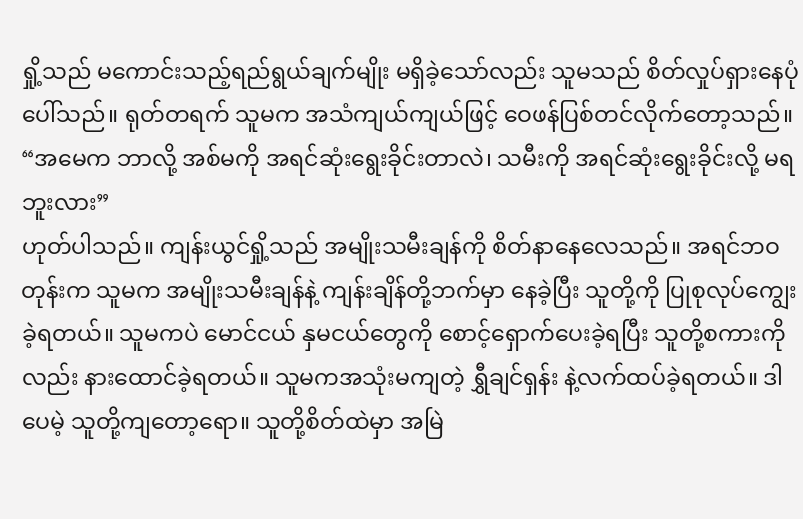ရှို့သည် မကောင်းသည့်ရည်ရွယ်ချက်မျိုး မရှိခဲ့သော်လည်း သူမသည် စိတ်လှုပ်ရှားနေပုံ ပေါ်သည်။ ရုတ်တရက် သူမက အသံကျယ်ကျယ်ဖြင့် ဝေဖန်ပြစ်တင်လိုက်တော့သည်။
“အမေက ဘာလို့ အစ်မကို အရင်ဆုံးရွေးခိုင်းတာလဲ၊ သမီးကို အရင်ဆုံးရွေးခိုင်းလို့ မရဘူးလား”
ဟုတ်ပါသည်။ ကျန်းယွင်ရှို့သည် အမျိုးသမီးချန်ကို စိတ်နာနေလေသည်။ အရင်ဘဝတုန်းက သူမက အမျိုးသမီးချန်နဲ့ ကျန်းချိန်တို့ဘက်မှာ နေခဲ့ပြီး သူတို့ကို ပြုစုလုပ်ကျွေးခဲ့ရတယ်။ သူမကပဲ မောင်ငယ် နှမငယ်တွေကို စောင့်ရှောက်ပေးခဲ့ရပြီး သူတို့စကားကိုလည်း နားထောင်ခဲ့ရတယ်။ သူမကအသုံးမကျတဲ့ ရွှီချင်ရှန်း နဲ့လက်ထပ်ခဲ့ရတယ်။ ဒါပေမဲ့ သူတို့ကျတော့ရော။ သူတို့စိတ်ထဲမှာ အမြဲ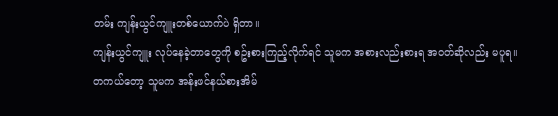တမ်း ကျန်းယွင်ကျူးတစ်ယောက်ပဲ ရှိတာ။
ကျန်းယွင်ကျူး လုပ်နေခဲ့တာတွေကို စဥ်းစားကြည့်လိုက်ရင် သူမက အစားလည်းစားရ အဝတ်ဆိုလည်း မပူရ။
တကယ်တော့ သူမက အန်းဖင်နယ်စားအိမ်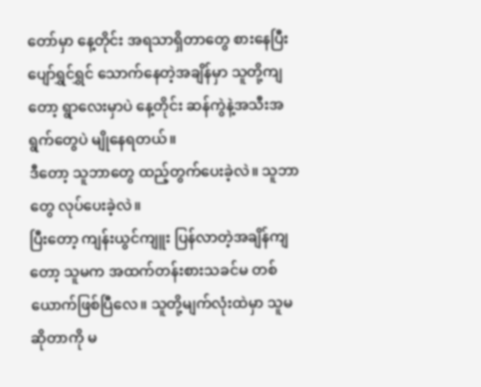တော်မှာ နေ့တိုင်း အရသာရှိတာတွေ စားနေပြီး ပျော်ရွှင်ရွှင် သောက်နေတဲ့အချိန်မှာ သူတို့ကျတော့ ရွာလေးမှာပဲ နေ့တိုင်း ဆန်ကွဲနဲ့အသီးအရွက်တွေပဲ မျိုနေရတယ်။
ဒီတော့ သူဘာတွေ ထည့်တွက်ပေးခဲ့လဲ။ သူဘာတွေ လုပ်ပေးခဲ့လဲ။
ပြီးတော့ ကျန်းယွင်ကျူး ပြန်လာတဲ့အချိန်ကျတော့ သူမက အထက်တန်းစားသခင်မ တစ်ယောက်ဖြစ်ပြီလေ။ သူတို့မျက်လုံးထဲမှာ သူမ ဆိုတာကို မ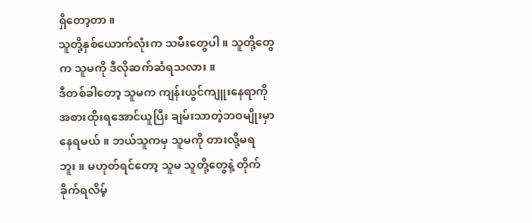ရှိတော့တာ။
သူတို့နှစ်ယောက်လုံးက သမီးတွေပါ။ သူတို့တွေက သူမကို ဒီလိုဆက်ဆံရသလား။
ဒီတစ်ခါတော့ သူမက ကျန်းယွင်ကျူးနေရာကို အစားထိုးရအောင်ယူပြီး ချမ်းသာတဲ့ဘဝမျိုးမှာ နေရမယ်။ ဘယ်သူကမှ သူမကို တားလို့မရဘူး။ မဟုတ်ရင်တော့ သူမ သူတို့တွေနဲ့ တိုက်ခိုက်ရလိမ့်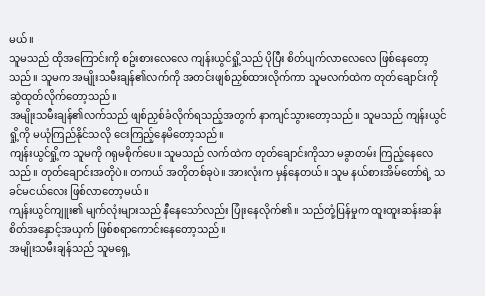မယ်။
သူမသည် ထိုအကြောင်းကို စဥ်းစားလေလေ ကျန်းယွင်ရှို့သည် ပိုပြီး စိတ်ပျက်လာလေလေ ဖြစ်နေတော့သည်။ သူမက အမျိုးသမီးချန်၏လက်ကို အတင်းဖျစ်ညှစ်ထားလိုက်ကာ သူမလက်ထဲက တုတ်ချောင်းကို ဆွဲထုတ်လိုက်တော့သည်။
အမျိုးသမီးချန်၏လက်သည် ဖျစ်ညှစ်ခံလိုက်ရသည့်အတွက် နာကျင်သွားတော့သည်။ သူမသည် ကျန်းယွင်ရှို့ကို မယုံကြည်နိုင်သလို ငေးကြည့်နေမိတော့သည်။
ကျန်းယွင်ရှို့က သူမကို ဂရုမစိုက်ပေ။ သူမသည် လက်ထဲက တုတ်ချောင်းကိုသာ မခွာတမ်း ကြည့်နေလေသည်။ တုတ်ချောင်းအတိုပဲ။ တကယ် အတိုတစ်ခုပဲ။ အားလုံးက မှန်နေတယ်။ သူမ နယ်စားအိမ်တော်ရဲ့ သခင်မငယ်လေး ဖြစ်လာတော့မယ်။
ကျန်းယွင်ကျူး၏ မျက်လုံးများသည် နီနေသော်လည်း ပြုံးနေလိုက်၏။ သည်တုံ့ပြန်မှုက ထူးထူးဆန်းဆန်း စိတ်အနှောင့်အယှက် ဖြစ်စရာကောင်းနေတော့သည်။
အမျိုးသမီးချန်သည် သူမရှေ့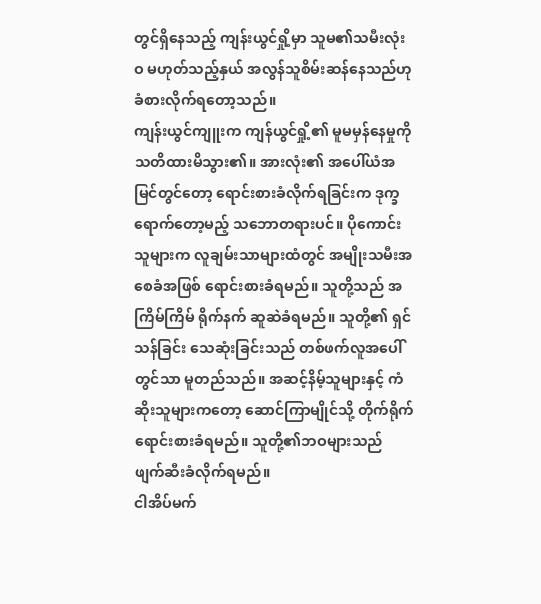တွင်ရှိနေသည့် ကျန်းယွင်ရှို့မှာ သူမ၏သမီးလုံးဝ မဟုတ်သည့်နှယ် အလွန်သူစိမ်းဆန်နေသည်ဟု ခံစားလိုက်ရတော့သည်။
ကျန်းယွင်ကျူးက ကျန်ယွင်ရှို့၏ မူမမှန်နေမှုကို သတိထားမိသွား၏။ အားလုံး၏ အပေါ်ယံအမြင်တွင်တော့ ရောင်းစားခံလိုက်ရခြင်းက ဒုက္ခရောက်တော့မည့် သဘောတရားပင်။ ပိုကောင်းသူများက လူချမ်းသာများထံတွင် အမျိုးသမီးအစေခံအဖြစ် ရောင်းစားခံရမည်။ သူတို့သည် အကြိမ်ကြိမ် ရိုက်နက် ဆူဆဲခံရမည်။ သူတို့၏ ရှင်သန်ခြင်း သေဆုံးခြင်းသည် တစ်ဖက်လူအပေါ်တွင်သာ မူတည်သည်။ အဆင့်နိမ့်သူများနှင့် ကံဆိုးသူများကတော့ ဆောင်ကြာမျိုင်သို့ တိုက်ရိုက်ရောင်းစားခံရမည်။ သူတို့၏ဘဝများသည် ဖျက်ဆီးခံလိုက်ရမည်။
ငါအိပ်မက်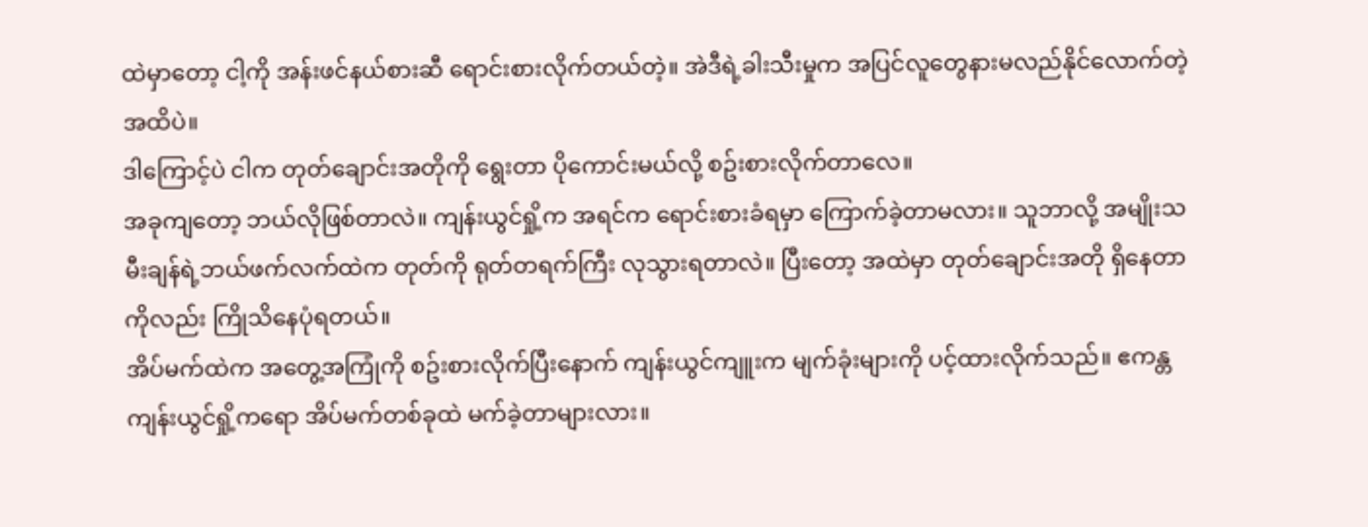ထဲမှာတော့ ငါ့ကို အန်းဖင်နယ်စားဆီ ရောင်းစားလိုက်တယ်တဲ့။ အဲဒီရဲ့ခါးသီးမှုက အပြင်လူတွေနားမလည်နိုင်လောက်တဲ့ အထိပဲ။
ဒါကြောင့်ပဲ ငါက တုတ်ချောင်းအတိုကို ရွေးတာ ပိုကောင်းမယ်လို့ စဥ်းစားလိုက်တာလေ။
အခုကျတော့ ဘယ်လိုဖြစ်တာလဲ။ ကျန်းယွင်ရှို့က အရင်က ရောင်းစားခံရမှာ ကြောက်ခဲ့တာမလား။ သူဘာလို့ အမျိုးသမီးချန်ရဲ့ဘယ်ဖက်လက်ထဲက တုတ်ကို ရုတ်တရက်ကြီး လုသွားရတာလဲ။ ပြီးတော့ အထဲမှာ တုတ်ချောင်းအတို ရှိနေတာကိုလည်း ကြိုသိနေပုံရတယ်။
အိပ်မက်ထဲက အတွေ့အကြုံကို စဥ်းစားလိုက်ပြီးနောက် ကျန်းယွင်ကျူးက မျက်ခုံးများကို ပင့်ထားလိုက်သည်။ ဧကန္တ ကျန်းယွင်ရှို့ကရော အိပ်မက်တစ်ခုထဲ မက်ခဲ့တာများလား။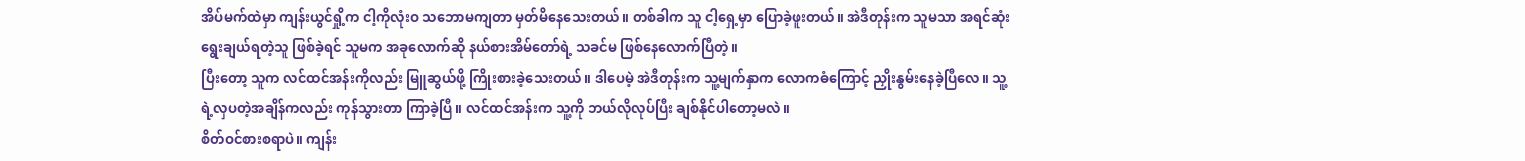အိပ်မက်ထဲမှာ ကျန်းယွင်ရှို့က ငါ့ကိုလုံးဝ သဘောမကျတာ မှတ်မိနေသေးတယ်။ တစ်ခါက သူ ငါ့ရှေ့မှာ ပြောခဲ့ဖူးတယ်။ အဲဒီတုန်းက သူမသာ အရင်ဆုံးရွေးချယ်ရတဲ့သူ ဖြစ်ခဲ့ရင် သူမက အခုလောက်ဆို နယ်စားအိမ်တော်ရဲ့ သခင်မ ဖြစ်နေလောက်ပြီတဲ့။
ပြီးတော့ သူက လင်ထင်အန်းကိုလည်း မြူဆွယ်ဖို့ ကြိုးစားခဲ့သေးတယ်။ ဒါပေမဲ့ အဲဒီတုန်းက သူ့မျက်နှာက လောကဓံကြောင့် ညှိုးနွမ်းနေခဲ့ပြီလေ။ သူ့ရဲ့လှပတဲ့အချိန်ကလည်း ကုန်သွားတာ ကြာခဲ့ပြီ။ လင်ထင်အန်းက သူ့ကို ဘယ်လိုလုပ်ပြီး ချစ်နိုင်ပါတော့မလဲ။
စိတ်ဝင်စားစရာပဲ။ ကျန်း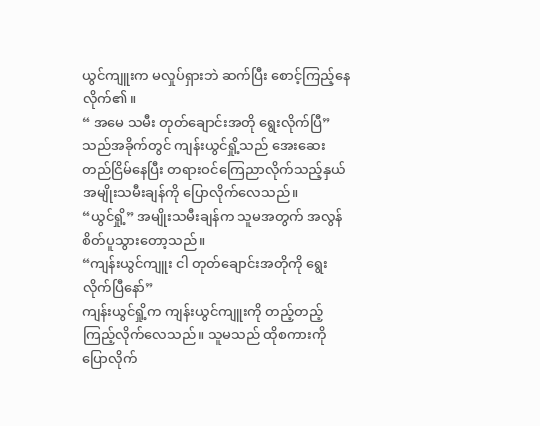ယွင်ကျူးက မလှုပ်ရှားဘဲ ဆက်ပြီး စောင့်ကြည့်နေလိုက်၏။
“ အမေ သမီး တုတ်ချောင်းအတို ရွေးလိုက်ပြီ”
သည်အခိုက်တွင် ကျန်းယွင်ရှို့သည် အေးဆေးတည်ငြိမ်နေပြီး တရားဝင်ကြေညာလိုက်သည့်နှယ် အမျိုးသမီးချန်ကို ပြောလိုက်လေသည်။
“ယွင်ရှို့” အမျိုးသမီးချန်က သူမအတွက် အလွန်စိတ်ပူသွားတော့သည်။
“ကျန်းယွင်ကျူး ငါ တုတ်ချောင်းအတိုကို ရွေးလိုက်ပြီနော်”
ကျန်းယွင်ရှို့က ကျန်းယွင်ကျူးကို တည့်တည့်ကြည့်လိုက်လေသည်။ သူမသည် ထိုစကားကို ပြောလိုက်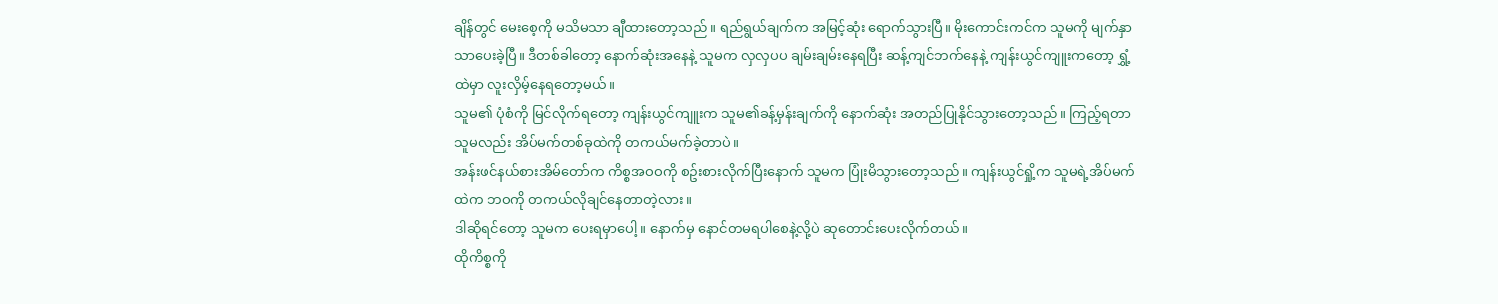ချိန်တွင် မေးစေ့ကို မသိမသာ ချီထားတော့သည်။ ရည်ရွယ်ချက်က အမြင့်ဆုံး ရောက်သွားပြီ။ မိုးကောင်းကင်က သူမကို မျက်နှာသာပေးခဲ့ပြီ။ ဒီတစ်ခါတော့ နောက်ဆုံးအနေနဲ့ သူမက လှလှပပ ချမ်းချမ်းနေရပြီး ဆန့်ကျင်ဘက်နေနဲ့ ကျန်းယွင်ကျူးကတော့ ရွှံ့ထဲမှာ လူးလှိမ့်နေရတော့မယ်။
သူမ၏ ပုံစံကို မြင်လိုက်ရတော့ ကျန်းယွင်ကျူးက သူမ၏ခန့်မှန်းချက်ကို နောက်ဆုံး အတည်ပြုနိုင်သွားတော့သည်။ ကြည့်ရတာ သူမလည်း အိပ်မက်တစ်ခုထဲကို တကယ်မက်ခဲ့တာပဲ။
အန်းဖင်နယ်စားအိမ်တော်က ကိစ္စအဝဝကို စဥ်းစားလိုက်ပြီးနောက် သူမက ပြုံးမိသွားတော့သည်။ ကျန်းယွင်ရှို့က သူမရဲ့အိပ်မက်ထဲက ဘဝကို တကယ်လိုချင်နေတာတဲ့လား။
ဒါဆိုရင်တော့ သူမက ပေးရမှာပေါ့။ နောက်မှ နောင်တမရပါစေနဲ့လို့ပဲ ဆုတောင်းပေးလိုက်တယ်။
ထိုကိစ္စကို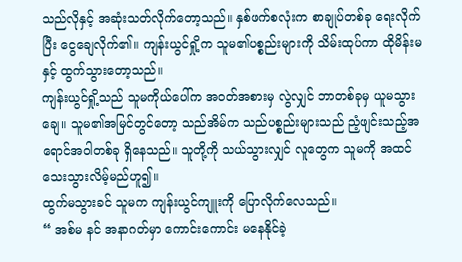သည်လိုနှင့် အဆုံးသတ်လိုက်တော့သည်။ နှစ်ဖက်စလုံးက စာချုပ်တစ်ခု ရေးလိုက်ပြီး ငွေချေလိုက်၏။ ကျန်းယွင်ရှို့က သူမ၏ပစ္စည်းများကို သိမ်းထုပ်ကာ ထိုမိန်းမနှင့် ထွက်သွားတော့သည်။
ကျန်းယွင်ရှို့သည် သူမကိုယ်ပေါ်က အဝတ်အစားမှ လွဲလျှင် ဘာတစ်ခုမှ ယူမသွားချေ။ သူမ၏အမြင်တွင်တော့ သည်အိမ်က သည်ပစ္စည်းများသည် ညံ့ဖျင်းသည့်အရောင်အဝါတစ်ခု ရှိနေသည်။ သူတို့ကို သယ်သွားလျှင် လူတွေက သူမကို အထင်သေးသွားလိမ့်မည်ဟူ၍။
ထွက်မသွားခင် သူမက ကျန်းယွင်ကျူးကို ပြောလိုက်လေသည်။
“ အစ်မ နင် အနာဂတ်မှာ ကောင်းကောင်း မနေနိုင်ခဲ့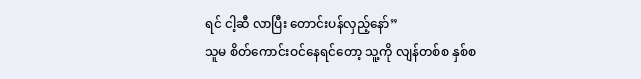ရင် ငါ့ဆီ လာပြီး တောင်းပန်လှည့်နော်”
သူမ စိတ်ကောင်းဝင်နေရင်တော့ သူ့ကို လျန်တစ်စ နှစ်စ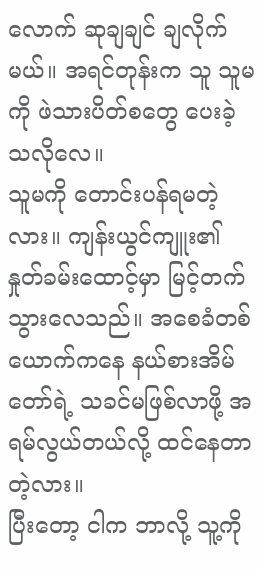လောက် ဆုချချင် ချလိုက်မယ်။ အရင်တုန်းက သူ သူမကို ဖဲသားပိတ်စတွေ ပေးခဲ့သလိုလေ။
သူမကို တောင်းပန်ရမတဲ့လား။ ကျန်းယွင်ကျူး၏နှုတ်ခမ်းထောင့်မှာ မြင့်တက်သွားလေသည်။ အစေခံတစ်ယောက်ကနေ နယ်စားအိမ်တော်ရဲ့ သခင်မဖြစ်လာဖို့ အရမ်လွယ်တယ်လို့ ထင်နေတာတဲ့လား။
ပြီးတော့ ငါက ဘာလို့ သူ့ကို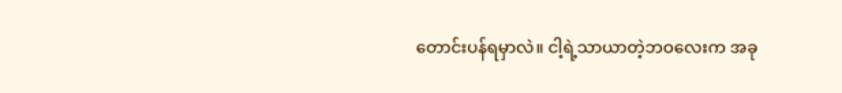တောင်းပန်ရမှာလဲ။ ငါ့ရဲ့သာယာတဲ့ဘဝလေးက အခု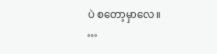ပဲ စတော့မှာလေ။
…